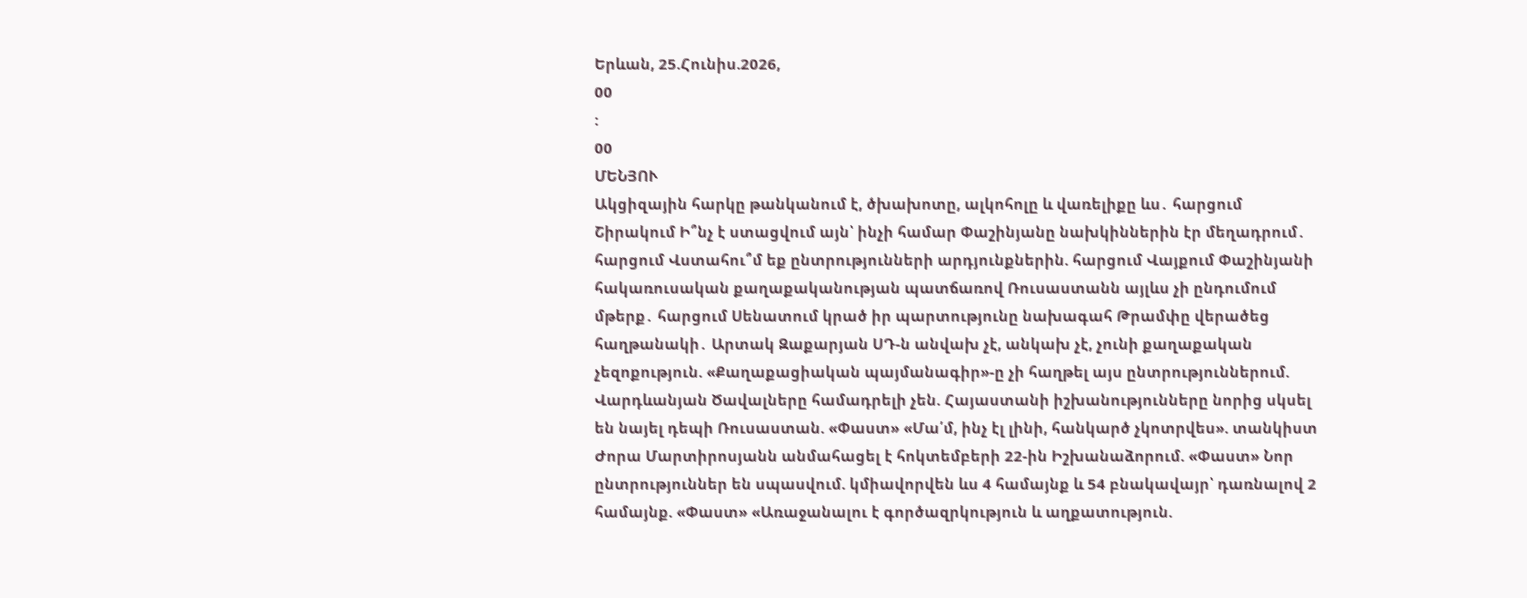Երևան, 25.Հունիս.2026,
00
:
00
ՄԵՆՅՈՒ
Ակցիզային հարկը թանկանում է, ծխախոտը, ալկոհոլը և վառելիքը ևս․ հարցում Շիրակում Ի՞նչ է ստացվում այն՝ ինչի համար Փաշինյանը նախկիններին էր մեղադրում․ հարցում Վստահու՞մ եք ընտրությունների արդյունքներին. հարցում Վայքում Փաշինյանի հակառուսական քաղաքականության պատճառով Ռուսաստանն այլևս չի ընդումում մթերք․ հարցում Սենատում կրած իր պարտությունը նախագահ Թրամփը վերածեց հաղթանակի․ Արտակ Զաքարյան ՍԴ-ն անվախ չէ, անկախ չէ, չունի քաղաքական չեզոքություն. «Քաղաքացիական պայմանագիր»-ը չի հաղթել այս ընտրություններում. Վարդևանյան Ծավալները համադրելի չեն. Հայաստանի իշխանությունները նորից սկսել են նայել դեպի Ռուսաստան. «Փաստ» «Մա՛մ, ինչ էլ լինի, հանկարծ չկոտրվես». տանկիստ Ժորա Մարտիրոսյանն անմահացել է հոկտեմբերի 22-ին Իշխանաձորում. «Փաստ» Նոր ընտրություններ են սպասվում. կմիավորվեն ևս 4 համայնք և 54 բնակավայր՝ դառնալով 2 համայնք. «Փաստ» «Առաջանալու է գործազրկություն և աղքատություն.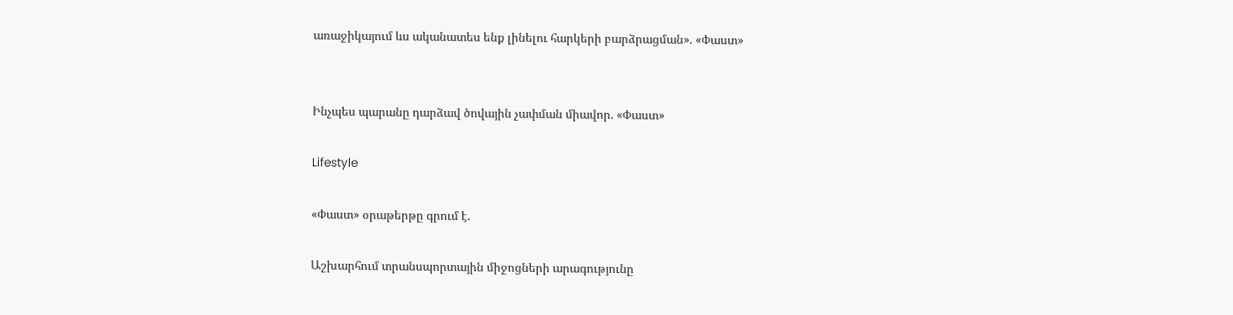առաջիկայում ևս ականատես ենք լինելու հարկերի բարձրացման». «Փաստ»


Ինչպես պարանը դարձավ ծովային չափման միավոր. «Փաստ»

Lifestyle

«Փաստ» օրաթերթը գրում է.

Աշխարհում տրանսպորտային միջոցների արագությունը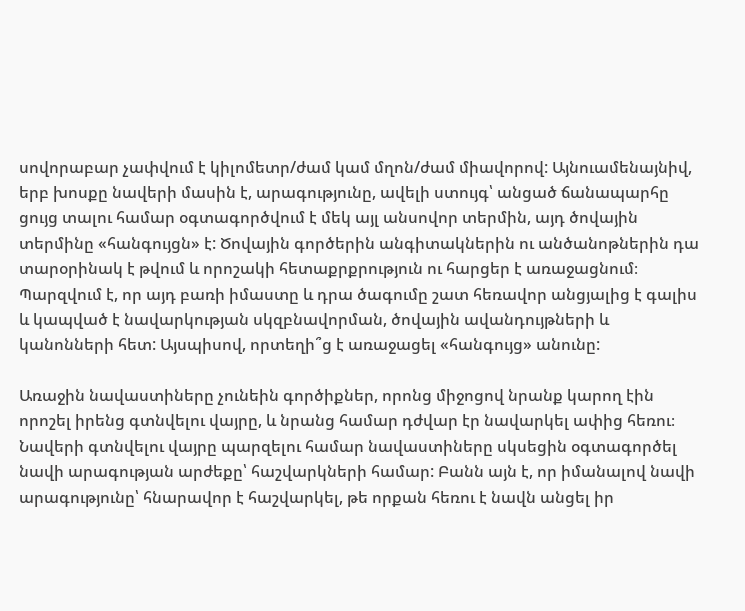սովորաբար չափվում է կիլոմետր/ժամ կամ մղոն/ժամ միավորով: Այնուամենայնիվ, երբ խոսքը նավերի մասին է, արագությունը, ավելի ստույգ՝ անցած ճանապարհը ցույց տալու համար օգտագործվում է մեկ այլ անսովոր տերմին, այդ ծովային տերմինը «հանգույցն» է: Ծովային գործերին անգիտակներին ու անծանոթներին դա տարօրինակ է թվում և որոշակի հետաքրքրություն ու հարցեր է առաջացնում։ Պարզվում է, որ այդ բառի իմաստը և դրա ծագումը շատ հեռավոր անցյալից է գալիս և կապված է նավարկության սկզբնավորման, ծովային ավանդույթների և կանոնների հետ: Այսպիսով, որտեղի՞ց է առաջացել «հանգույց» անունը:

Առաջին նավաստիները չունեին գործիքներ, որոնց միջոցով նրանք կարող էին որոշել իրենց գտնվելու վայրը, և նրանց համար դժվար էր նավարկել ափից հեռու։ Նավերի գտնվելու վայրը պարզելու համար նավաստիները սկսեցին օգտագործել նավի արագության արժեքը՝ հաշվարկների համար: Բանն այն է, որ իմանալով նավի արագությունը՝ հնարավոր է հաշվարկել, թե որքան հեռու է նավն անցել իր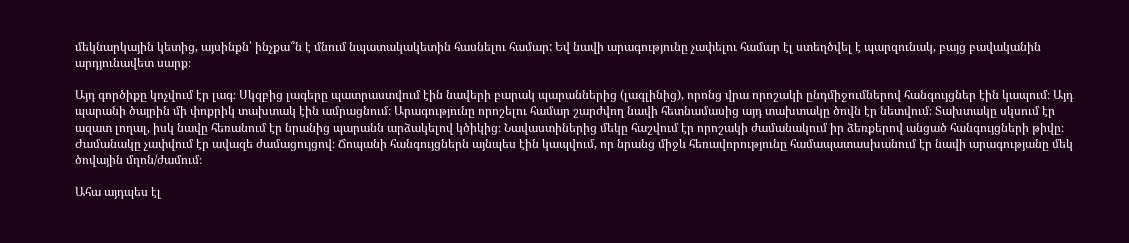մեկնարկային կետից, այսինքն՝ ինչքա՞ն է մնում նպատակակետին հասնելու համար: Եվ նավի արագությունը չափելու համար էլ ստեղծվել է պարզունակ, բայց բավականին արդյունավետ սարք։

Այդ գործիքը կոչվում էր լագ։ Սկզբից լագերը պատրաստվում էին նավերի բարակ պարաններից (լագլինից), որոնց վրա որոշակի ընդմիջումներով հանգույցներ էին կապում։ Այդ պարանի ծայրին մի փոքրիկ տախտակ էին ամրացնում։ Արագությունը որոշելու համար շարժվող նավի հետնամասից այդ տախտակը ծովն էր նետվում։ Տախտակը սկսում էր ազատ լողալ, իսկ նավը հեռանում էր նրանից պարանն արձակելով կծիկից։ Նավաստիներից մեկը հաշվում էր որոշակի ժամանակում իր ձեռքերով անցած հանգույցների թիվը։ Ժամանակը չափվում էր ավազե ժամացույցով։ Ճոպանի հանգույցներն այնպես էին կապվում, որ նրանց միջև հեռավորությունը համապատասխանում էր նավի արագությանը մեկ ծովային մղոն/ժամում։

Ահա այդպես էլ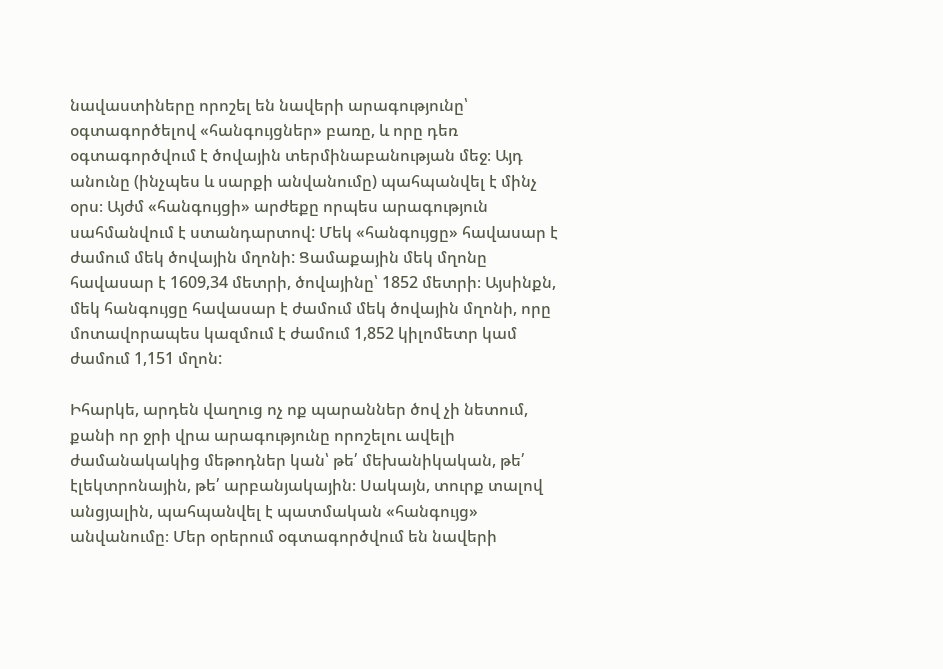նավաստիները որոշել են նավերի արագությունը՝ օգտագործելով «հանգույցներ» բառը, և որը դեռ օգտագործվում է ծովային տերմինաբանության մեջ։ Այդ անունը (ինչպես և սարքի անվանումը) պահպանվել է մինչ օրս։ Այժմ «հանգույցի» արժեքը որպես արագություն սահմանվում է ստանդարտով: Մեկ «հանգույցը» հավասար է ժամում մեկ ծովային մղոնի: Ցամաքային մեկ մղոնը հավասար է 1609,34 մետրի, ծովայինը՝ 1852 մետրի։ Այսինքն, մեկ հանգույցը հավասար է ժամում մեկ ծովային մղոնի, որը մոտավորապես կազմում է ժամում 1,852 կիլոմետր կամ ժամում 1,151 մղոն:

Իհարկե, արդեն վաղուց ոչ ոք պարաններ ծով չի նետում, քանի որ ջրի վրա արագությունը որոշելու ավելի ժամանակակից մեթոդներ կան՝ թե՛ մեխանիկական, թե՛ էլեկտրոնային, թե՛ արբանյակային։ Սակայն, տուրք տալով անցյալին, պահպանվել է պատմական «հանգույց» անվանումը։ Մեր օրերում օգտագործվում են նավերի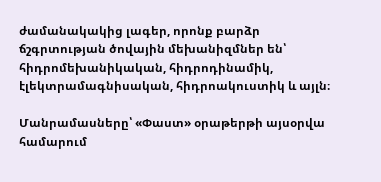ժամանակակից լագեր, որոնք բարձր ճշգրտության ծովային մեխանիզմներ են՝ հիդրոմեխանիկական, հիդրոդինամիկ, էլեկտրամագնիսական, հիդրոակուստիկ և այլն։

Մանրամասները՝ «Փաստ» օրաթերթի այսօրվա համարում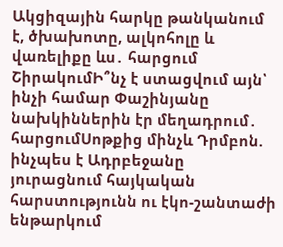Ակցիզային հարկը թանկանում է, ծխախոտը, ալկոհոլը և վառելիքը ևս․ հարցում ՇիրակումԻ՞նչ է ստացվում այն՝ ինչի համար Փաշինյանը նախկիններին էր մեղադրում․ հարցումՍոթքից մինչև Դրմբոն. ինչպես է Ադրբեջանը յուրացնում հայկական հարստությունն ու էկո-շանտաժի ենթարկում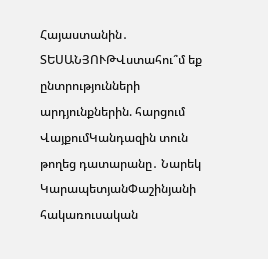Հայաստանին․ ՏԵՍԱՆՅՈՒԹՎստահու՞մ եք ընտրությունների արդյունքներին. հարցում ՎայքումԿանդազին տուն թողեց դատարանը․ Նարեկ ԿարապետյանՓաշինյանի հակառուսական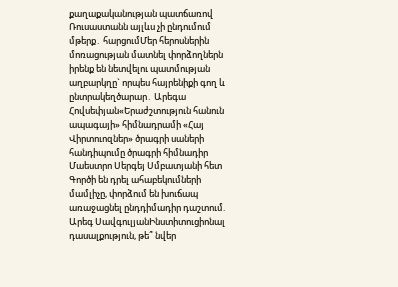քաղաքականության պատճառով Ռուսաստանն այլևս չի ընդումում մթերք․ հարցումՄեր հերոսներին մոռացության մատնել փորձողներն իրենք են նետվելու պատմության աղբարկղը` որպես հայրենիքի գող և ընտրակեղծարար․ Արեգա Հովսեփյան«Երաժշտություն հանուն ապագայի» հիմնադրամի «Հայ Վիրտուոզներ» ծրագրի սաների հանդիպումը ծրագրի հիմնադիր Մաեստրո Սերգեյ Սմբատյանի հետ Գործի են դրել ահաբեկումների մամլիչը, փորձում են խուճապ առաջացնել ընդդիմադիր դաշտում. Արեգ ՍավգուլյանԻնստիտուցիոնալ դասալքություն, թե՞ նվեր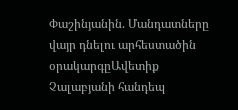Փաշինյանին. Մանդատները վայր դնելու արհեստածին օրակարգըԱվետիք Չալաբյանի հանդեպ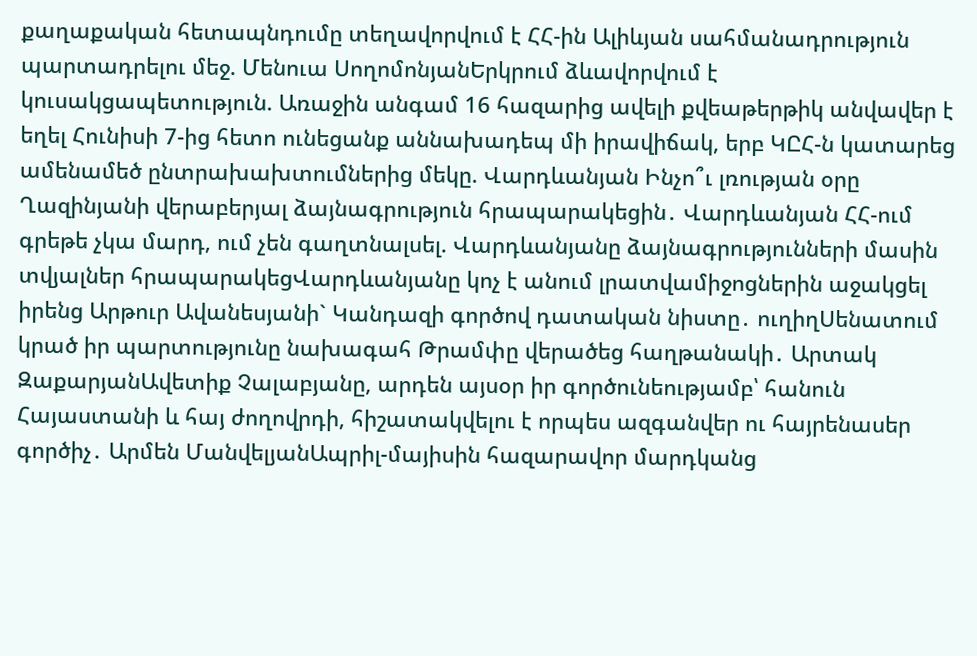քաղաքական հետապնդումը տեղավորվում է ՀՀ-ին Ալիևյան սահմանադրություն պարտադրելու մեջ. Մենուա ՍողոմոնյանԵրկրում ձևավորվում է կուսակցապետություն. Առաջին անգամ 16 հազարից ավելի քվեաթերթիկ անվավեր է եղել Հունիսի 7-ից հետո ունեցանք աննախադեպ մի իրավիճակ, երբ ԿԸՀ-ն կատարեց ամենամեծ ընտրախախտումներից մեկը. Վարդևանյան Ինչո՞ւ լռության օրը Ղազինյանի վերաբերյալ ձայնագրություն հրապարակեցին․ Վարդևանյան ՀՀ-ում գրեթե չկա մարդ, ում չեն գաղտնալսել. Վարդևանյանը ձայնագրությունների մասին տվյալներ հրապարակեցՎարդևանյանը կոչ է անում լրատվամիջոցներին աջակցել իրենց Արթուր Ավանեսյանի` Կանդազի գործով դատական նիստը․ ուղիղՍենատում կրած իր պարտությունը նախագահ Թրամփը վերածեց հաղթանակի․ Արտակ ԶաքարյանԱվետիք Չալաբյանը, արդեն այսօր իր գործունեությամբ՝ հանուն Հայաստանի և հայ ժողովրդի, հիշատակվելու է որպես ազգանվեր ու հայրենասեր գործիչ․ Արմեն ՄանվելյանԱպրիլ-մայիսին հազարավոր մարդկանց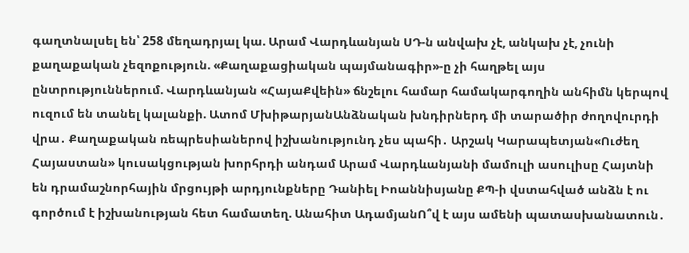գաղտնալսել են՝ 258 մեղադրյալ կա. Արամ Վարդևանյան ՍԴ-ն անվախ չէ, անկախ չէ, չունի քաղաքական չեզոքություն. «Քաղաքացիական պայմանագիր»-ը չի հաղթել այս ընտրություններում. Վարդևանյան «ՀայաՔվեին» ճնշելու համար համակարգողին անհիմն կերպով ուզում են տանել կալանքի. Ատոմ ՄխիթարյանԱնձնական խնդիրներդ մի տարածիր ժողովուրդի վրա․ Քաղաքական ռեպրեսիաներով իշխանությունդ չես պահի․ Արշակ Կարապետյան«Ուժեղ Հայաստան» կուսակցության խորհրդի անդամ Արամ Վարդևանյանի մամուլի ասուլիսը Հայտնի են դրամաշնորհային մրցույթի արդյունքները Դանիել Իոաննիսյանը ՔՊ-ի վստահված անձն է ու գործում է իշխանության հետ համատեղ. Անահիտ ԱդամյանՈ՞վ է այս ամենի պատասխանատուն․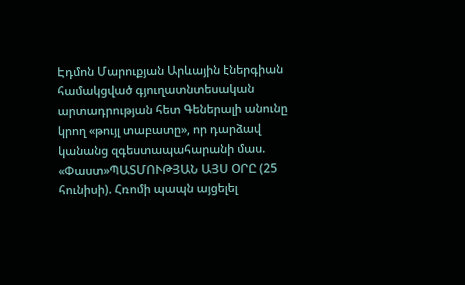Էդմոն Մարուքյան Արևային էներգիան համակցված գյուղատնտեսական արտադրության հետ Գեներալի անունը կրող «թույլ տաբատը», որ դարձավ կանանց զգեստապահարանի մաս. «Փաստ»ՊԱՏՄՈՒԹՅԱՆ ԱՅՍ ՕՐԸ (25 հունիսի). Հռոմի պապն այցելել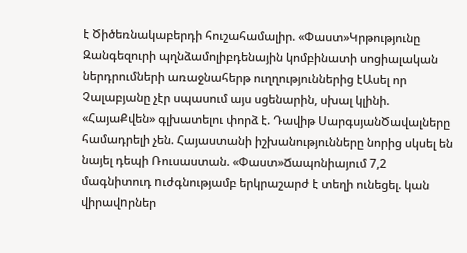է Ծիծեռնակաբերդի հուշահամալիր. «Փաստ»Կրթությունը Զանգեզուրի պղնձամոլիբդենային կոմբինատի սոցիալական ներդրումների առաջնահերթ ուղղություններից էԱսել որ Չալաբյանը չէր սպասում այս սցենարին, սխալ կլինի. «ՀայաՔվեն» գլխատելու փորձ է. Դավիթ ՍարգսյանԾավալները համադրելի չեն. Հայաստանի իշխանությունները նորից սկսել են նայել դեպի Ռուսաստան. «Փաստ»Ճապոնիայում 7,2 մագնիտուդ nւժգնությամբ երկրաշարժ է տեղի ունեցել. կան վիրավnրներ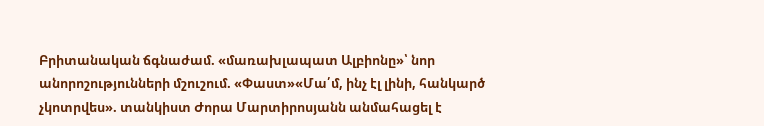Բրիտանական ճգնաժամ. «մառախլապատ Ալբիոնը»՝ նոր անորոշությունների մշուշում. «Փաստ»«Մա՛մ, ինչ էլ լինի, հանկարծ չկոտրվես». տանկիստ Ժորա Մարտիրոսյանն անմահացել է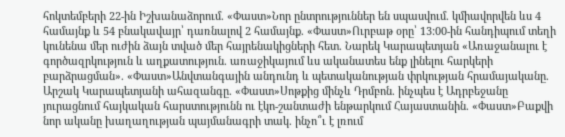հոկտեմբերի 22-ին Իշխանաձորում. «Փաստ»Նոր ընտրություններ են սպասվում. կմիավորվեն ևս 4 համայնք և 54 բնակավայր՝ դառնալով 2 համայնք. «Փաստ»Ուրբաթ օրը՝ 13:00-ին հանդիպում տեղի կունենա մեր ուժին ձայն տված մեր հայրենակիցների հետ. Նարեկ Կարապետյան «Առաջանալու է գործազրկություն և աղքատություն. առաջիկայում ևս ականատես ենք լինելու հարկերի բարձրացման». «Փաստ»Անվտանգային անդունդ և պետականության փրկության հրամայականը. Արշակ Կարապետյանի ահազանգը. «Փաստ»Սոթքից մինչև Դրմբոն. ինչպես է Ադրբեջանը յուրացնում հայկական հարստությունն ու էկո-շանտաժի ենթարկում Հայաստանին. «Փաստ»Բաքվի նոր ականը խաղաղության պայմանագրի տակ. ինչո՞ւ է լռում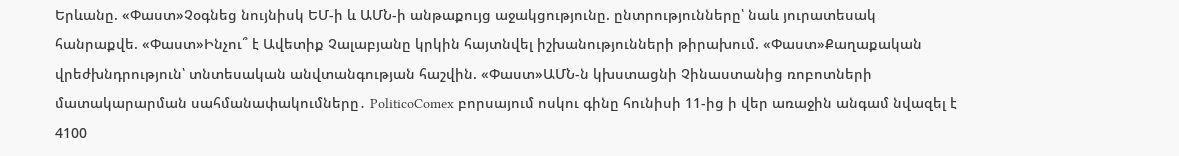Երևանը. «Փաստ»Չօգնեց նույնիսկ ԵՄ-ի և ԱՄՆ-ի անթաքույց աջակցությունը. ընտրությունները՝ նաև յուրատեսակ հանրաքվե. «Փաստ»Ինչու՞ է Ավետիք Չալաբյանը կրկին հայտնվել իշխանությունների թիրախում. «Փաստ»Քաղաքական վրեժխնդրություն՝ տնտեսական անվտանգության հաշվին. «Փաստ»ԱՄՆ-ն կխստացնի Չինաստանից ռոբոտների մատակարարման սահմանափակումները․ PoliticoComex բորսայում ոսկու գինը հունիսի 11-ից ի վեր առաջին անգամ նվազել է 4100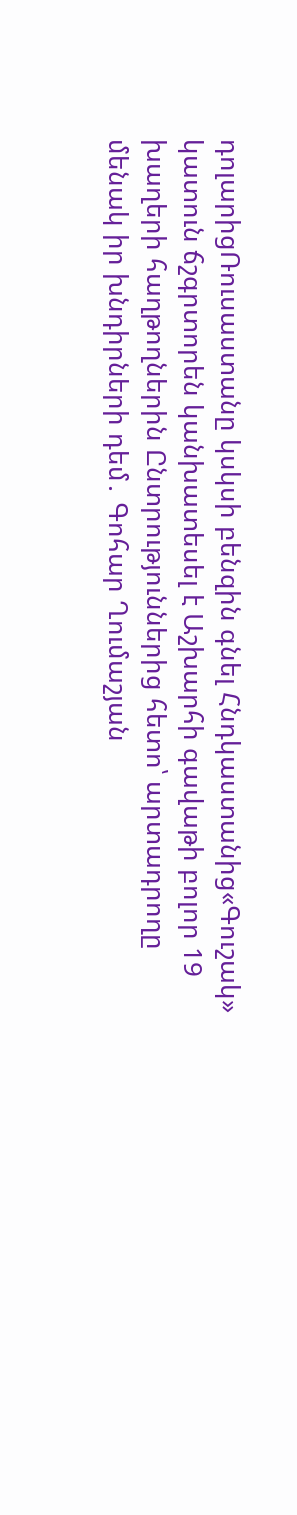դոլարիցՌուսաստանը կսկսի բենզին գնել Հնդկաստանից«Գուշակ» կատուն ճշգրտորեն կանխատեսել է Աշխարհի գավաթի բոլոր 19 խաղերի հաղթողներին Ընտրություններից հետո՝ արտադրողը մենակ իր խնդիրների դեմ․ Գոհար Ղումաշյան